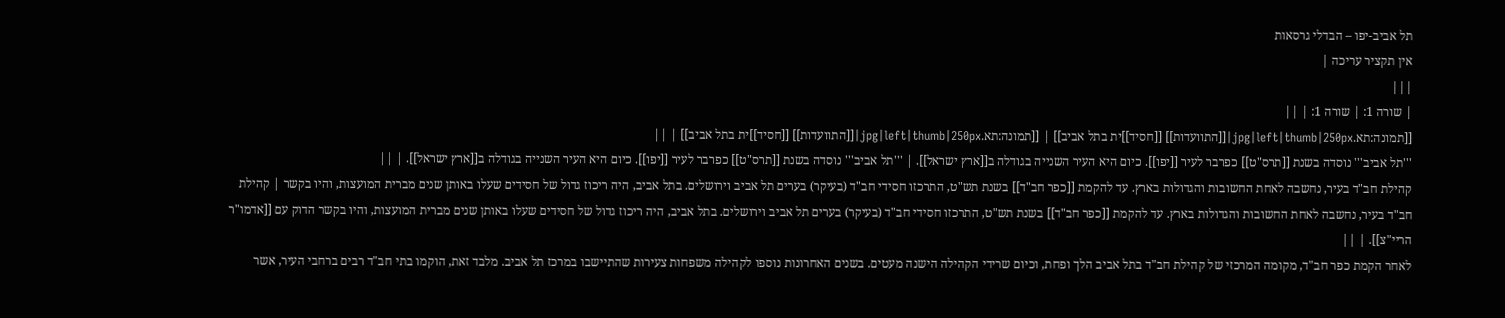תל אביב-יפו – הבדלי גרסאות
אין תקציר עריכה |
|||
| שורה 1: | שורה 1: | ||
[[תמונה:תא.jpg|left|thumb|250px|[[התוועדות]] [[חסיד]]ית בתל אביב]] | [[תמונה:תא.jpg|left|thumb|250px|[[התוועדות]] [[חסיד]]ית בתל אביב]] | ||
'''תל אביב''' נוסדה בשנת [[תרס"ט]] כפרבר לעיר [[יפו]]. כיום היא העיר השנייה בגודלה ב[[ארץ ישראל]]. | '''תל אביב''' נוסדה בשנת [[תרס"ט]] כפרבר לעיר [[יפו]]. כיום היא העיר השנייה בגודלה ב[[ארץ ישראל]]. | ||
קהילת חב"ד בעיר, נחשבה לאחת החשובות והגדולות בארץ. עד להקמת [[כפר חב"ד]] בשנת תש"ט, התרכזו חסידי חב"ד (בעיקר) בערים תל אביב וירושלים. בתל אביב, היה ריכוז גדול של חסידים שעלו באותן שנים מברית המועצות, והיו בקשר | קהילת חב"ד בעיר, נחשבה לאחת החשובות והגדולות בארץ. עד להקמת [[כפר חב"ד]] בשנת תש"ט, התרכזו חסידי חב"ד (בעיקר) בערים תל אביב וירושלים. בתל אביב, היה ריכוז גדול של חסידים שעלו באותן שנים מברית המועצות, והיו בקשר הדוק עם [[אדמו"ר הריי"צ]]. | ||
לאחר הקמת כפר חב"ד, מקומה המרכזי של קהילת חב"ד בתל אביב הלך ופחת, וכיום שרידי הקהילה הישנה מעטים. בשנים האחרונות נוספו לקהילה משפחות צעירות שהתיישבו במרכז תל אביב. מלבד זאת, הוקמו בתי חב"ד רבים ברחבי העיר, אשר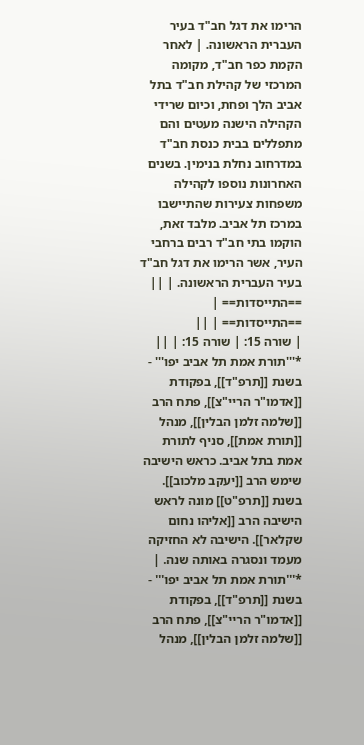הרימו את דגל חב"ד בעיר העברית הראשונה. | לאחר הקמת כפר חב"ד, מקומה המרכזי של קהילת חב"ד בתל אביב הלך ופחת, וכיום שרידי הקהילה הישנה מעטים והם מתפללים בבית כנסת חב"ד במדרחוב נחלת בנימין. בשנים האחרונות נוספו לקהילה משפחות צעירות שהתיישבו במרכז תל אביב. מלבד זאת, הוקמו בתי חב"ד רבים ברחבי העיר, אשר הרימו את דגל חב"ד בעיר העברית הראשונה. | ||
==התייסדות== | ==התייסדות== | ||
| שורה 15: | שורה 15: | ||
*'''תורת אמת תל אביב יפו''' - בשנת [[תרפ"ד]], בפקודת [[אדמו"ר הריי"צ]], פתח הרב [[שלמה זלמן הבלין]], מנהל [[תורת אמת]], סניף לתורת אמת בתל אביב. כראש הישיבה שימש הרב [[יעקב מלכוב]]. בשנת [[תרפ"ט]] מונה לראש הישיבה הרב [[אליהו נחום שקלאר]]. הישיבה לא החזיקה מעמד ונסגרה באותה שנה. | *'''תורת אמת תל אביב יפו''' - בשנת [[תרפ"ד]], בפקודת [[אדמו"ר הריי"צ]], פתח הרב [[שלמה זלמן הבלין]], מנהל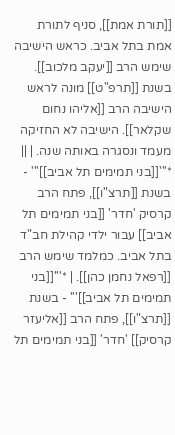[[תורת אמת]], סניף לתורת אמת בתל אביב. כראש הישיבה שימש הרב [[יעקב מלכוב]]. בשנת [[תרפ"ט]] מונה לראש הישיבה הרב [[אליהו נחום שקלאר]]. הישיבה לא החזיקה מעמד ונסגרה באותה שנה. | ||
*'''[[בני תמימים תל אביב]]''' - בשנת [[תרצ"ו]], פתח הרב קרסיק 'חדר' [[בני תמימים תל אביב]] עבור ילדי קהילת חב"ד בתל אביב. כמלמד שימש הרב [[רפאל נחמן כהן]]. | *'''[[בני תמימים תל אביב]]''' - בשנת [[תרצ"ו]], פתח הרב [[אליעזר קרסיק]] 'חדר' [[בני תמימים תל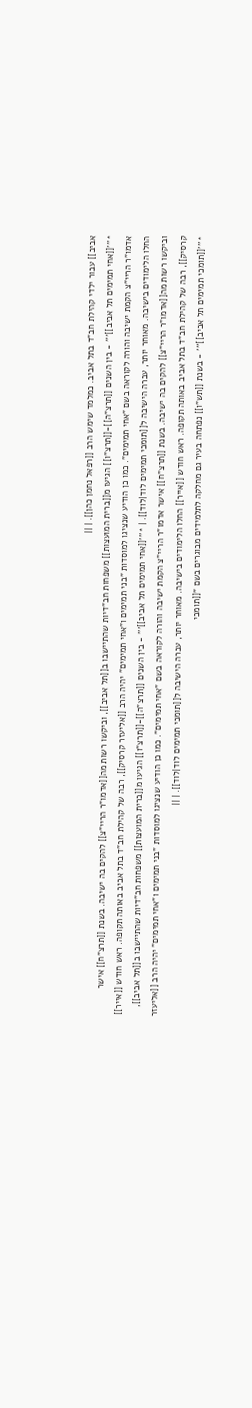אביב]] עבור ילדי קהילת חב"ד בתל אביב. כמלמד שימש הרב [[רפאל נחמן כהן]]. | ||
*'''[[אחי תמימים תל אביב]]''' - בין השנים [[תרצ"ה]]-[[תרצ"ו]] הגיעו מ[[ברית המועצות]] משפחות חב"דיות שהתיישבו ב[[תל אביב]], וביקשו רשות מה[[אדמו"ר הריי"צ]] להקים בה ישיבה. בשנת [[תרצ"ח]] אישר אדמו"ר הריי"צ הקמת ישיבה והורה לקוראה בשם "אחי תמימים". כמו כן הודיע שנציגו למוסדות "בני תמימים ו"אחי תמימים" יהיה הרב [[אליעזר קרסיק]], רבה של קהילת חב"ד בתל אביב באותה תקופה. ראש חודש [[אייר]] החלו הלימודים בישיבה. מאוחר יותר, עברה הישיבה ל[[תומכי תמימים לוד|לוד]]. | *'''[[אחי תמימים תל אביב]]''' - בין השנים [[תרצ"ה]]-[[תרצ"ו]] הגיעו מ[[ברית המועצות]] משפחות חב"דיות שהתיישבו ב[[תל אביב]], וביקשו רשות מה[[אדמו"ר הריי"צ]] להקים בה ישיבה. בשנת [[תרצ"ח]] אישר אדמו"ר הריי"צ הקמת ישיבה והורה לקוראה בשם "אחי תמימים". כמו כן הודיע שנציגו למוסדות "בני תמימים ו"אחי תמימים" יהיה הרב [[אליעזר קרסיק]], רבה של קהילת חב"ד בתל אביב באותה תקופה. ראש חודש [[אייר]] החלו הלימודים בישיבה. מאוחר יותר, עברה הישיבה ל[[תומכי תמימים לוד|לוד]]. | ||
*'''[[תומכי תמימים תל אביב]]''' - בשנת [[תש"ו]] נפתחה בעיר גם מחלקה לתלמידים מבוגרים בשם "[[תומכי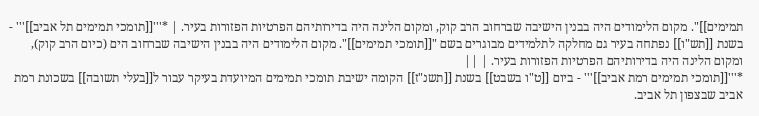תמימים]]". מקום הלימודים היה בבנין הישיבה שברחוב הרב קוק, ומקום הלינה היה בדירותיהם הפרטיות הפזורות בעיר. | *'''[[תומכי תמימים תל אביב]]''' - בשנת [[תש"ו]] נפתחה בעיר גם מחלקה לתלמידים מבוגרים בשם "[[תומכי תמימים]]". מקום הלימודים היה בבנין הישיבה שברחוב הים (כיום הרב קוק), ומקום הלינה היה בדירותיהם הפרטיות הפזורות בעיר. | ||
*'''[[תומכי תמימים רמת אביב]]''' - ביום [[ט"ו בשבט]] בשנת [[תשנ"ז]] הקומה ישיבת תומכי תמימים המיועדת בעיקר עבור ל[[בעלי תשובה]] בשכונת רמת אביב שבצפון תל אביב.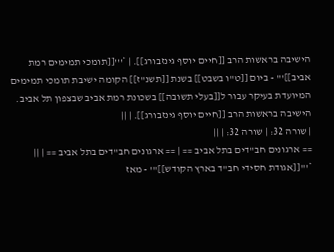הישיבה בראשות הרב [[חיים יוסף גינזבורג]]. | *'''[[תומכי תמימים רמת אביב]]''' - ביום [[ט"ו בשבט]] בשנת [[תשנ"ז]] הקומה ישיבת תומכי תמימים המיועדת בעיקר עבור ל[[בעלי תשובה]] בשכונת רמת אביב שבצפון תל אביב. הישיבה בראשות הרב [[חיים יוסף גינזבורג]]. | ||
| שורה 32: | שורה 32: | ||
== ארגונים חב"דים בתל אביב == | == ארגונים חב"דים בתל אביב == | ||
*'''[[אגודת חסידי חב"ד בארץ הקודש]]''' - מאז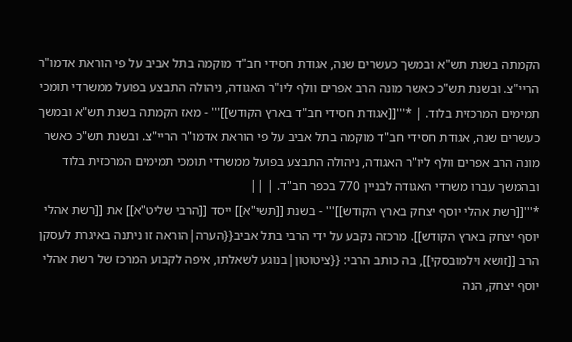הקמתה בשנת תש"א ובמשך כעשרים שנה, אגודת חסידי חב"ד מוקמה בתל אביב על פי הוראת אדמו"ר הריי"צ. ובשנת תש"כ כאשר מונה הרב אפרים וולף ליו"ר האגודה, ניהולה התבצע בפועל ממשרדי תומכי תמימים המרכזית בלוד. | *'''[[אגודת חסידי חב"ד בארץ הקודש]]''' - מאז הקמתה בשנת תש"א ובמשך כעשרים שנה, אגודת חסידי חב"ד מוקמה בתל אביב על פי הוראת אדמו"ר הריי"צ. ובשנת תש"כ כאשר מונה הרב אפרים וולף ליו"ר האגודה, ניהולה התבצע בפועל ממשרדי תומכי תמימים המרכזית בלוד ובהמשך עברו משרדי האגודה לבניין 770 בכפר חב"ד. | ||
*'''[[רשת אהלי יוסף יצחק בארץ הקודש]]''' - בשנת [[תשי"א]] ייסד [[הרבי שליט"א]] את [[רשת אהלי יוסף יצחק בארץ הקודש]]. מרכזה נקבע על ידי הרבי בתל אביב{{הערה|הוראה זו ניתנה באיגרת לעסקן הרב [[זושא וילמובסקי]], בה כותב הרבי: {{ציטוטון|בנוגע לשאלתו, איפה לקבוע המרכז של רשת אהלי יוסף יצחק, הנה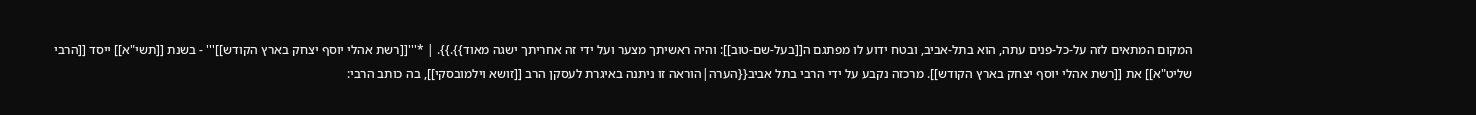המקום המתאים לזה על-כל-פנים עתה, הוא בתל-אביב, ובטח ידוע לו מפתגם ה[[בעל-שם-טוב]]: והיה ראשיתך מצער ועל ידי זה אחריתך ישגה מאוד}}.}}. | *'''[[רשת אהלי יוסף יצחק בארץ הקודש]]''' - בשנת [[תשי"א]] ייסד [[הרבי שליט"א]] את [[רשת אהלי יוסף יצחק בארץ הקודש]]. מרכזה נקבע על ידי הרבי בתל אביב{{הערה|הוראה זו ניתנה באיגרת לעסקן הרב [[זושא וילמובסקי]], בה כותב הרבי: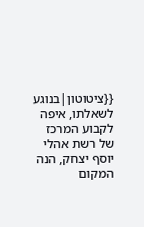{{ציטוטון|בנוגע לשאלתו, איפה לקבוע המרכז של רשת אהלי יוסף יצחק, הנה המקום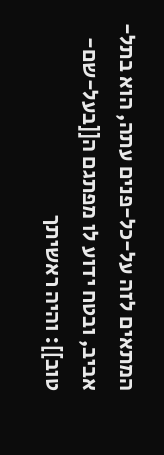המתאים לזה על-כל-פנים עתה, הוא בתל-אביב, ובטח ידוע לו מפתגם ה[[בעל-שם-טוב]]: והיה ראשיתך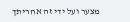מצער ועל ידי זה אחריתך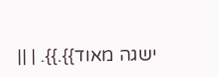ישגה מאוד}}.}}. | ||